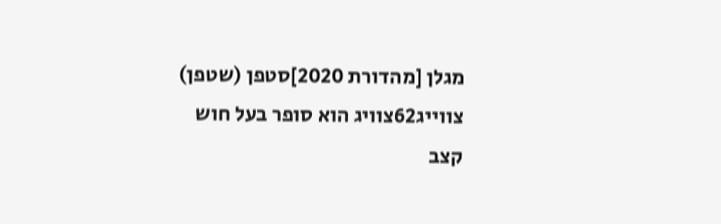מגלן [מהדורת 2020]סטפן (שטפן) צווייג62צוויג הוא סופר בעל חוש קצב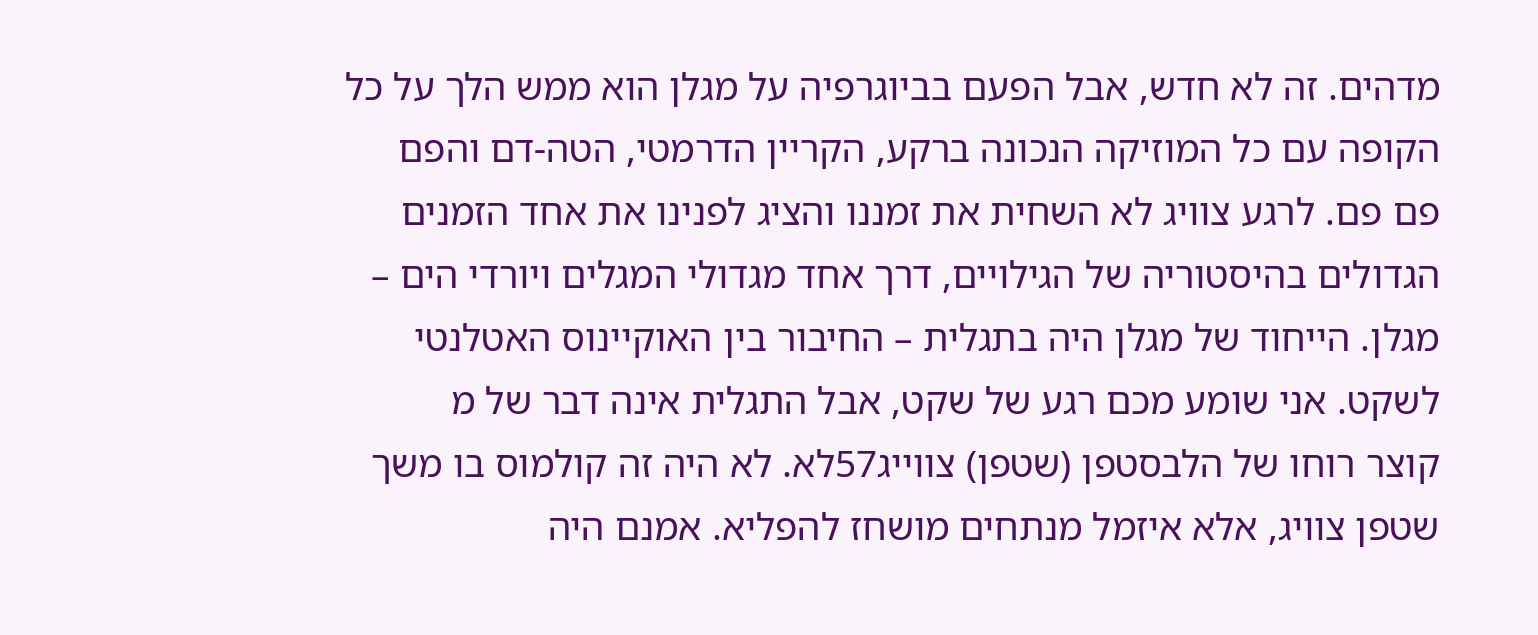מדהים. זה לא חדש, אבל הפעם בביוגרפיה על מגלן הוא ממש הלך על כל הקופה עם כל המוזיקה הנכונה ברקע, הקריין הדרמטי, הטה-דם והפם פם פם. לרגע צוויג לא השחית את זמננו והציג לפנינו את אחד הזמנים הגדולים בהיסטוריה של הגילויים, דרך אחד מגדולי המגלים ויורדי הים – מגלן. הייחוד של מגלן היה בתגלית – החיבור בין האוקיינוס האטלנטי לשקט. אני שומע מכם רגע של שקט, אבל התגלית אינה דבר של מ
קוצר רוחו של הלבסטפן (שטפן) צווייג57לא. לא היה זה קולמוס בו משך שטפן צוויג, אלא איזמל מנתחים מושחז להפליא. אמנם היה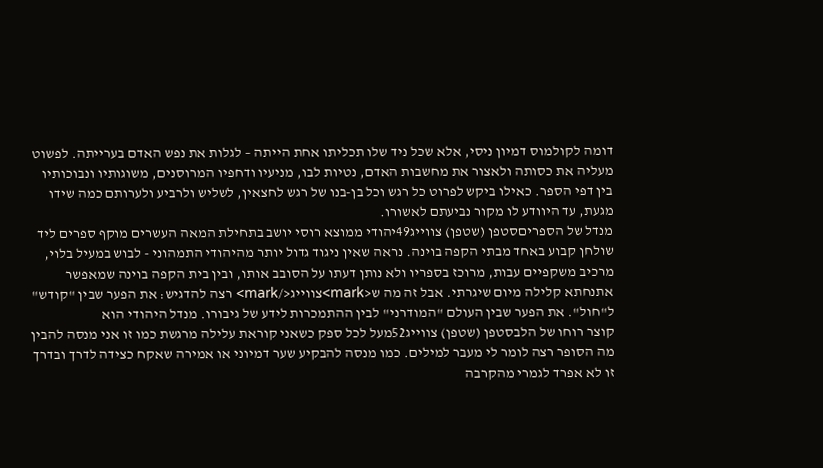דומה לקולמוס דמיון ניסי, אלא שכל ניד שלו תכליתו אחת הייתה – לגלות את נפש האדם בערייתה. לפשוט מעליה את כסותה ולאצור את מחשבות האדם, נטיות לבו, מניעיו ודחפיו המרוסנים, משוגותיו ונבוכותיו בין דפי הספר. כאילו ביקש לפרוט כל רגש וכל בן-בנו של רגש לחצאין, לשליש ולרביע ולערותם כמה שידו מגעת, עד היוודע לו מקור נביעתם לאשורו.
מנדל של הספריםסטפן (שטפן) צווייג49יהודי ממוצא רוסי יושב בתחילת המאה העשרים מוקף ספרים ליד שולחן קבוע באחד מבתי הקפה בוינה. נראה שאין ניגוד גדול יותר מהיהודי התמהוני - לבוש במעיל בלוי, מרכיב משקפיים עבות, מרוכז בספריו ולא נותן דעתו על הסובב אותו, ובין בית הקפה בוינה שמאפשר אתנחתא קלילה מיום שיגרתי. אבל זה מה ש<mark>צווייג</mark> רצה להדגיש: את הפער שבין "קודש" ל"חול". את הפער שבין העולם "המודרני" לבין ההתמכרות לידע של גיבורו. מנדל היהודי הוא
קוצר רוחו של הלבסטפן (שטפן) צווייג52מעל לכל ספק כשאני קוראת עלילה מרגשת כמו זו אני מנסה להבין מה הסופר רצה לומר לי מעבר למילים. כמו מנסה להבקיע שער דמיוני או אמירה שאקח כצידה לדרך ובדרך זו לא אפרד לגמרי מהקרבה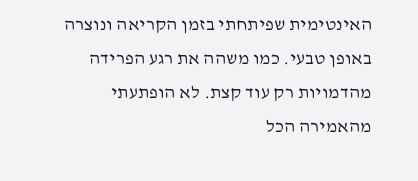האינטימית שפיתחתי בזמן הקריאה ונוצרה באופן טבעי. כמו משהה את רגע הפרידה מהדמויות רק עוד קצת. לא הופתעתי מהאמירה הכל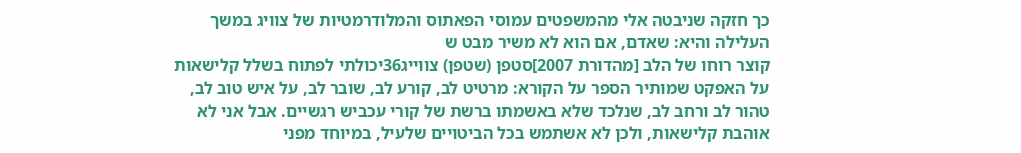כך חזקה שניבטה אלי מהמשפטים עמוסי הפאתוס והמלודרמטיות של צוויג במשך העלילה והיא: שאדם, אם הוא לא משיר מבט ש
קוצר רוחו של הלב [מהדורת 2007]סטפן (שטפן) צווייג36יכולתי לפתוח בשלל קלישאות על האפקט שמותיר הספר על הקורא: מרטיט לב, קורע לב, שובר לב, על איש טוב לב, טהור לב ורחב לב, שנלכד שלא באשמתו ברשת של קורי עכביש רגשיים. אבל אני לא אוהבת קלישאות, ולכן לא אשתמש בכל הביטויים שלעיל, במיוחד מפני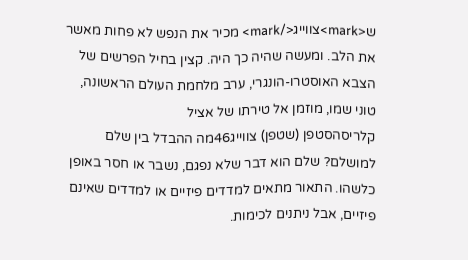ש<mark>צווייג</mark> מכיר את הנפש לא פחות מאשר את הלב. ומעשה שהיה כך היה. קצין בחיל הפרשים של הצבא האוסטרו-הונגרי, ערב מלחמת העולם הראשונה, טוני שמו, מוזמן אל טירתו של אציל
קלריסהסטפן (שטפן) צווייג46מה ההבדל בין שלם למושלם? שלם הוא דבר שלא נפגם, נשבר או חסר באופן כלשהו. התאור מתאים למדדים פיזיים או למדדים שאינם פיזיים, אבל ניתנים לכימות.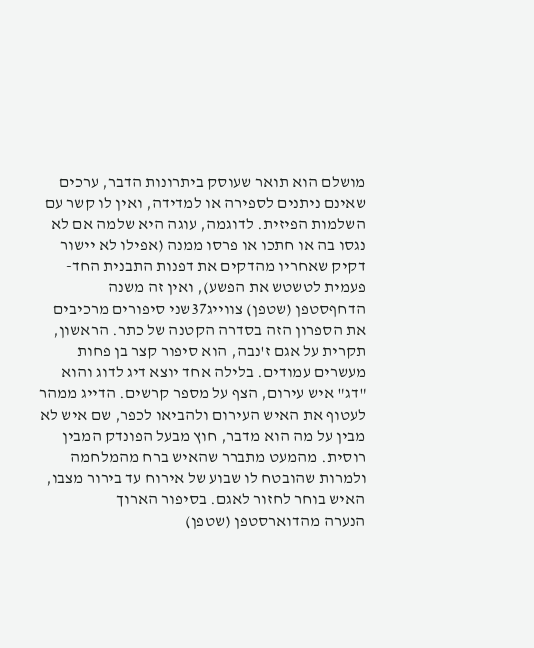מושלם הוא תואר שעוסק ביתרונות הדבר, ערכים שאינם ניתנים לספירה או למדידה, ואין לו קשר עם השלמות הפיזית. לדוגמה, עוגה היא שלמה אם לא נגסו בה או חתכו או פרסו ממנה (אפילו לא יישור דקיק שאחריו מהדקים את דפנות התבנית החד-פעמית לטשטש את הפשע), ואין זה משנה
הדחףסטפן (שטפן) צווייג37שני סיפורים מרכיבים את הספרון הזה בסדרה הקטנה של כתר. הראשון, תקרית על אגם ז'נבה, הוא סיפור קצר בן פחות מעשרים עמודים. בלילה אחד יוצא דיג לדוג והוא "דג" איש עירום, הצף על מספר קרשים. הדייג ממהר לעטוף את האיש העירום ולהביאו לכפר, שם איש לא מבין על מה הוא מדבר, חוץ מבעל הפונדק המבין רוסית. מהמעט מתברר שהאיש ברח מהמלחמה ולמרות שהובטח לו שבוע של אירוח עד בירור מצבו, האיש בוחר לחזור לאגם. בסיפור הארוך
הנערה מהדוארסטפן (שטפן)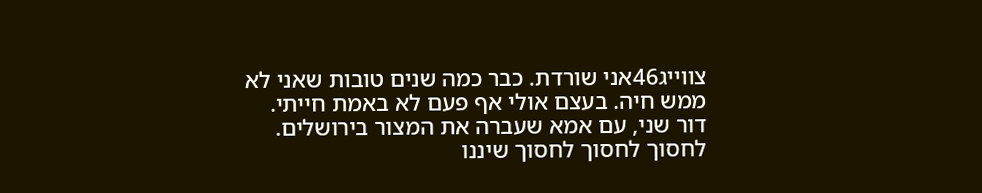צווייג46אני שורדת. כבר כמה שנים טובות שאני לא ממש חיה. בעצם אולי אף פעם לא באמת חייתי. דור שני, עם אמא שעברה את המצור בירושלים. לחסוך לחסוך לחסוך שיננו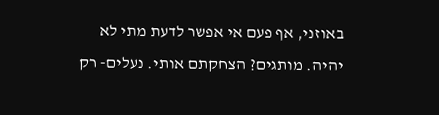באוזני, אף פעם אי אפשר לדעת מתי לא יהיה. מותגים? הצחקתם אותי. נעלים- רק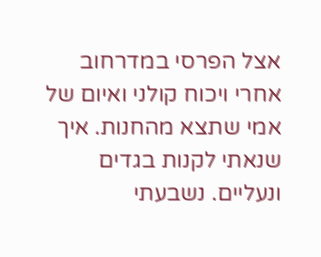אצל הפרסי במדרחוב אחרי ויכוח קולני ואיום של אמי שתצא מהחנות. איך שנאתי לקנות בגדים ונעליים. נשבעתי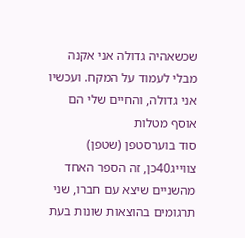שכשאהיה גדולה אני אקנה מבלי לעמוד על המקח. ועכשיו אני גדולה, והחיים שלי הם אוסף מטלות
סוד בוערסטפן (שטפן) צווייג40כן, זה הספר האחד מהשניים שיצא עם חברו, שני תרגומים בהוצאות שונות בעת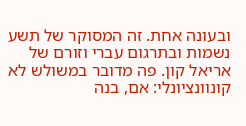ובעונה אחת. זה המסוקר של תשע נשמות ובתרגום עברי וזורם של אריאל קון. פה מדובר במשולש לא קונוונציונלי: אם, בנה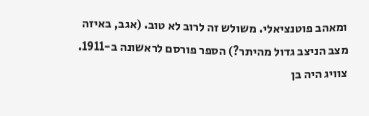ומאהב פוטנציאלי. משולש זה לרוב לא טוב. (אגב, באיזה מצב הניצב גדול מהיתר?) הספר פורסם לראשונה ב-1911. צוויג היה בן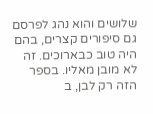שלושים והוא נהג לפרסם גם סיפורים קצרים, בהם היה טוב כבארוכים. זה לא מובן מאליו. בספר הזה רק לבן, ב